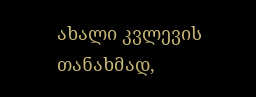ახალი კვლევის თანახმად,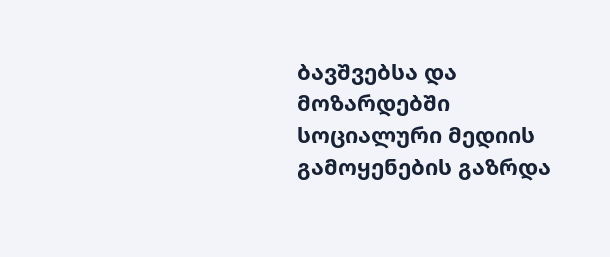ბავშვებსა და მოზარდებში სოციალური მედიის გამოყენების გაზრდა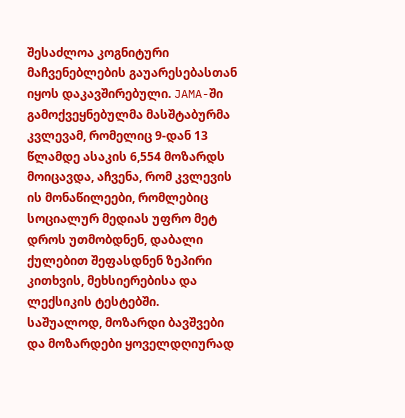შესაძლოა კოგნიტური მაჩვენებლების გაუარესებასთან იყოს დაკავშირებული. JAMA-ში გამოქვეყნებულმა მასშტაბურმა კვლევამ, რომელიც 9-დან 13 წლამდე ასაკის 6,554 მოზარდს მოიცავდა, აჩვენა, რომ კვლევის ის მონაწილეები, რომლებიც სოციალურ მედიას უფრო მეტ დროს უთმობდნენ, დაბალი ქულებით შეფასდნენ ზეპირი კითხვის, მეხსიერებისა და ლექსიკის ტესტებში.
საშუალოდ, მოზარდი ბავშვები და მოზარდები ყოველდღიურად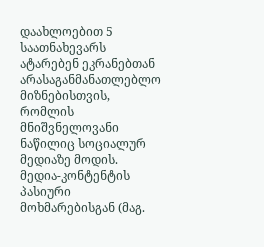დაახლოებით 5 საათნახევარს ატარებენ ეკრანებთან არასაგანმანათლებლო მიზნებისთვის, რომლის მნიშვნელოვანი ნაწილიც სოციალურ მედიაზე მოდის.
მედია-კონტენტის პასიური მოხმარებისგან (მაგ.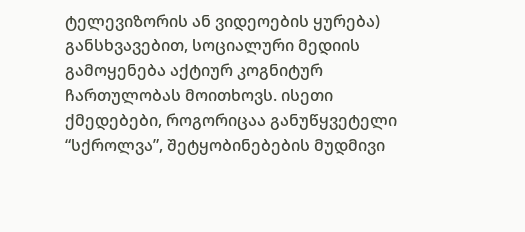ტელევიზორის ან ვიდეოების ყურება) განსხვავებით, სოციალური მედიის გამოყენება აქტიურ კოგნიტურ ჩართულობას მოითხოვს. ისეთი ქმედებები, როგორიცაა განუწყვეტელი “სქროლვა”, შეტყობინებების მუდმივი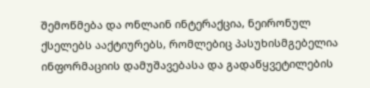შემოწმება და ონლაინ ინტერაქცია, ნეირონულ ქსელებს ააქტიურებს, რომლებიც პასუხისმგებელია ინფორმაციის დამუშავებასა და გადაწყვეტილების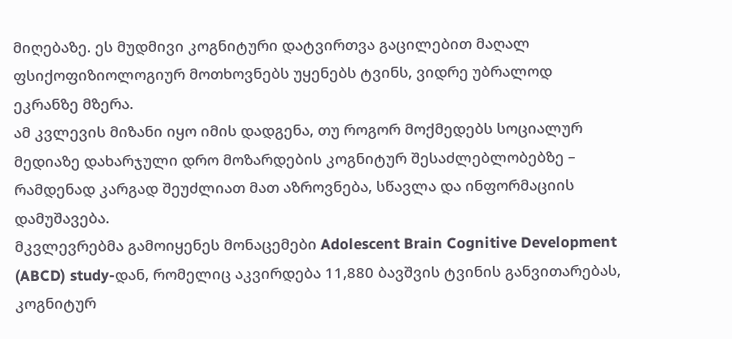მიღებაზე. ეს მუდმივი კოგნიტური დატვირთვა გაცილებით მაღალ ფსიქოფიზიოლოგიურ მოთხოვნებს უყენებს ტვინს, ვიდრე უბრალოდ ეკრანზე მზერა.
ამ კვლევის მიზანი იყო იმის დადგენა, თუ როგორ მოქმედებს სოციალურ მედიაზე დახარჯული დრო მოზარდების კოგნიტურ შესაძლებლობებზე – რამდენად კარგად შეუძლიათ მათ აზროვნება, სწავლა და ინფორმაციის დამუშავება.
მკვლევრებმა გამოიყენეს მონაცემები Adolescent Brain Cognitive Development (ABCD) study-დან, რომელიც აკვირდება 11,880 ბავშვის ტვინის განვითარებას, კოგნიტურ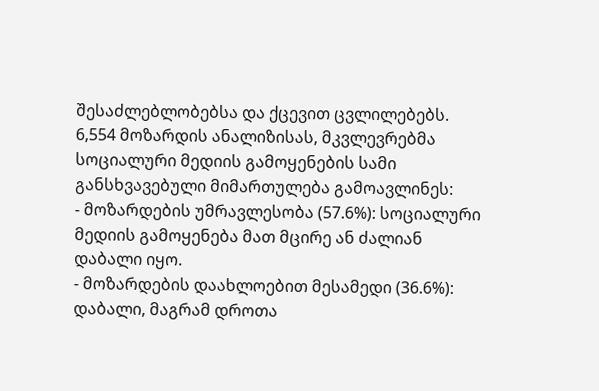შესაძლებლობებსა და ქცევით ცვლილებებს.
6,554 მოზარდის ანალიზისას, მკვლევრებმა სოციალური მედიის გამოყენების სამი განსხვავებული მიმართულება გამოავლინეს:
- მოზარდების უმრავლესობა (57.6%): სოციალური მედიის გამოყენება მათ მცირე ან ძალიან დაბალი იყო.
- მოზარდების დაახლოებით მესამედი (36.6%): დაბალი, მაგრამ დროთა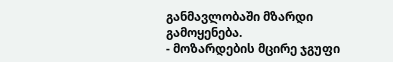განმავლობაში მზარდი გამოყენება.
- მოზარდების მცირე ჯგუფი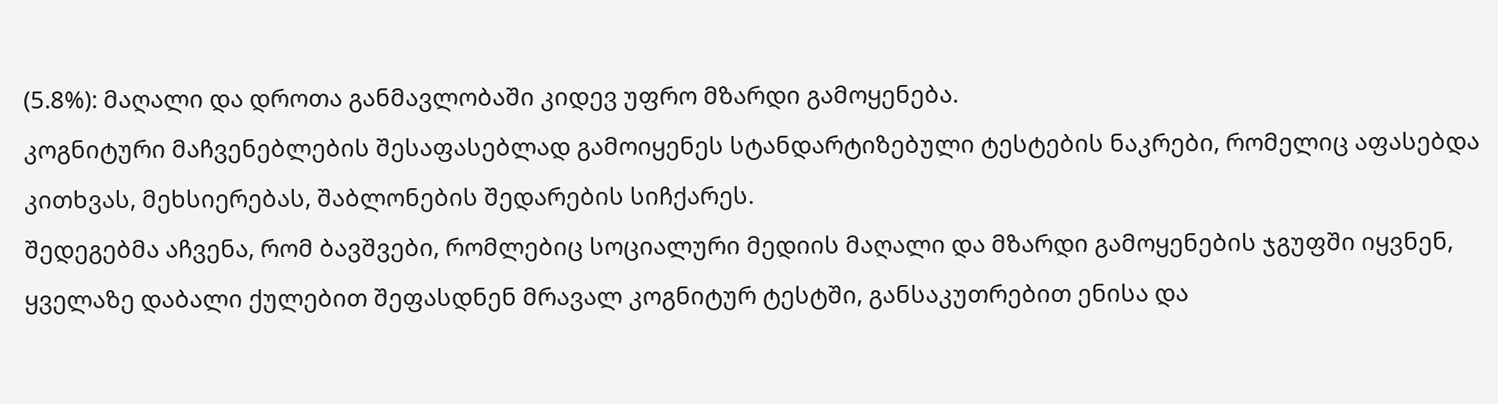(5.8%): მაღალი და დროთა განმავლობაში კიდევ უფრო მზარდი გამოყენება.
კოგნიტური მაჩვენებლების შესაფასებლად გამოიყენეს სტანდარტიზებული ტესტების ნაკრები, რომელიც აფასებდა კითხვას, მეხსიერებას, შაბლონების შედარების სიჩქარეს.
შედეგებმა აჩვენა, რომ ბავშვები, რომლებიც სოციალური მედიის მაღალი და მზარდი გამოყენების ჯგუფში იყვნენ, ყველაზე დაბალი ქულებით შეფასდნენ მრავალ კოგნიტურ ტესტში, განსაკუთრებით ენისა და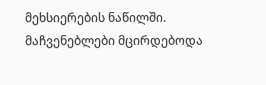მეხსიერების ნაწილში. მაჩვენებლები მცირდებოდა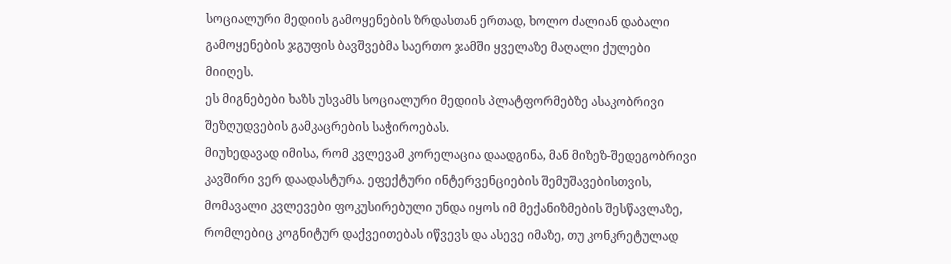სოციალური მედიის გამოყენების ზრდასთან ერთად, ხოლო ძალიან დაბალი გამოყენების ჯგუფის ბავშვებმა საერთო ჯამში ყველაზე მაღალი ქულები მიიღეს.
ეს მიგნებები ხაზს უსვამს სოციალური მედიის პლატფორმებზე ასაკობრივი შეზღუდვების გამკაცრების საჭიროებას.
მიუხედავად იმისა, რომ კვლევამ კორელაცია დაადგინა, მან მიზეზ-შედეგობრივი კავშირი ვერ დაადასტურა. ეფექტური ინტერვენციების შემუშავებისთვის, მომავალი კვლევები ფოკუსირებული უნდა იყოს იმ მექანიზმების შესწავლაზე, რომლებიც კოგნიტურ დაქვეითებას იწვევს და ასევე იმაზე, თუ კონკრეტულად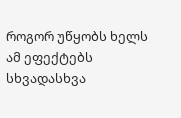როგორ უწყობს ხელს ამ ეფექტებს სხვადასხვა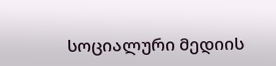სოციალური მედიის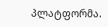პლატფორმა.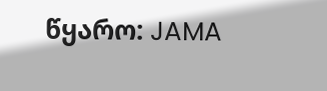წყარო: JAMA